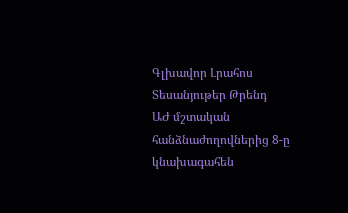Գլխավոր Լրահոս Տեսանյութեր Թրենդ
ԱԺ մշտական հանձնաժողովներից 8-ը կնախագահեն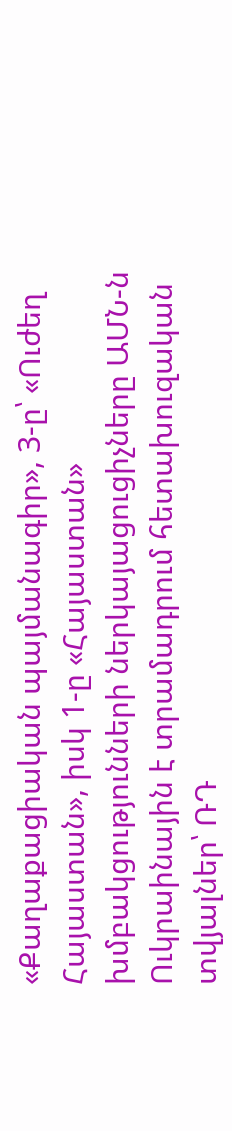«Քաղաքացիական պայմանագիր», 3-ը՝ «Ուժեղ Հայաստան», իսկ 1-ը «Հայաստան» խմբակցությունների ներկայացուցիչները ԱՄՆ-ն Ուկրաինային է տրամադրում հետախուզական տվյալներ՝ ՌԴ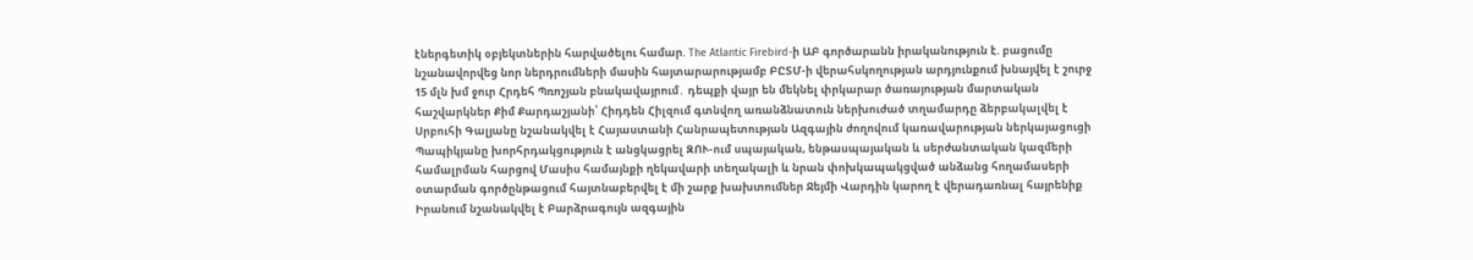էներգետիկ օբյեկտներին հարվածելու համար. The Atlantic Firebird-ի ԱԲ գործարանն իրականություն է. բացումը նշանավորվեց նոր ներդրումների մասին հայտարարությամբ ԲԸՏՄ-ի վերահսկողության արդյունքում խնայվել է շուրջ 15 մլն խմ ջուր Հրդեհ Պռոշյան բնակավայրում․ դեպքի վայր են մեկնել փրկարար ծառայության մարտական հաշվարկներ Քիմ Քարդաշյանի՝ Հիդդեն Հիլզում գտնվող առանձնատուն ներխուժած տղամարդը ձերբակալվել է Սրբուհի Գալյանը նշանակվել է Հայաստանի Հանրապետության Ազգային ժողովում կառավարության ներկայացուցի Պապիկյանը խորհրդակցություն է անցկացրել ԶՈՒ-ում սպայական, ենթասպայական և սերժանտական կազմերի համալրման հարցով Մասիս համայնքի ղեկավարի տեղակալի և նրան փոխկապակցված անձանց հողամասերի օտարման գործընթացում հայտնաբերվել է մի շարք խախտումներ Ջեյմի Վարդին կարող է վերադառնալ հայրենիք Իրանում նշանակվել է Բարձրագույն ազգային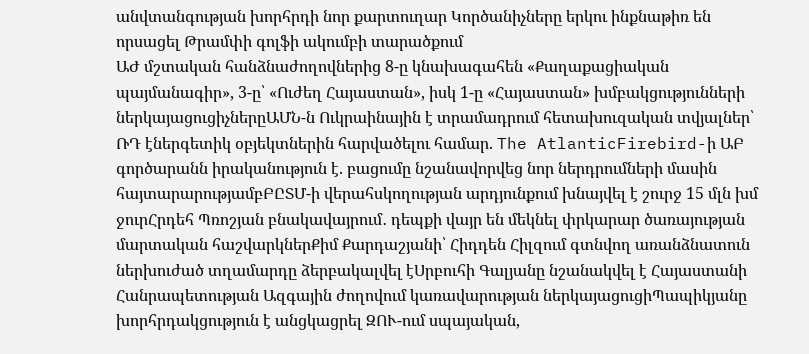անվտանգության խորհրդի նոր քարտուղար Կործանիչները երկու ինքնաթիռ են որսացել Թրամփի գոլֆի ակումբի տարածքում
ԱԺ մշտական հանձնաժողովներից 8-ը կնախագահեն «Քաղաքացիական պայմանագիր», 3-ը՝ «Ուժեղ Հայաստան», իսկ 1-ը «Հայաստան» խմբակցությունների ներկայացուցիչներըԱՄՆ-ն Ուկրաինային է տրամադրում հետախուզական տվյալներ՝ ՌԴ էներգետիկ օբյեկտներին հարվածելու համար. The AtlanticFirebird-ի ԱԲ գործարանն իրականություն է. բացումը նշանավորվեց նոր ներդրումների մասին հայտարարությամբԲԸՏՄ-ի վերահսկողության արդյունքում խնայվել է շուրջ 15 մլն խմ ջուրՀրդեհ Պռոշյան բնակավայրում․ դեպքի վայր են մեկնել փրկարար ծառայության մարտական հաշվարկներՔիմ Քարդաշյանի՝ Հիդդեն Հիլզում գտնվող առանձնատուն ներխուժած տղամարդը ձերբակալվել էՍրբուհի Գալյանը նշանակվել է Հայաստանի Հանրապետության Ազգային ժողովում կառավարության ներկայացուցիՊապիկյանը խորհրդակցություն է անցկացրել ԶՈՒ-ում սպայական,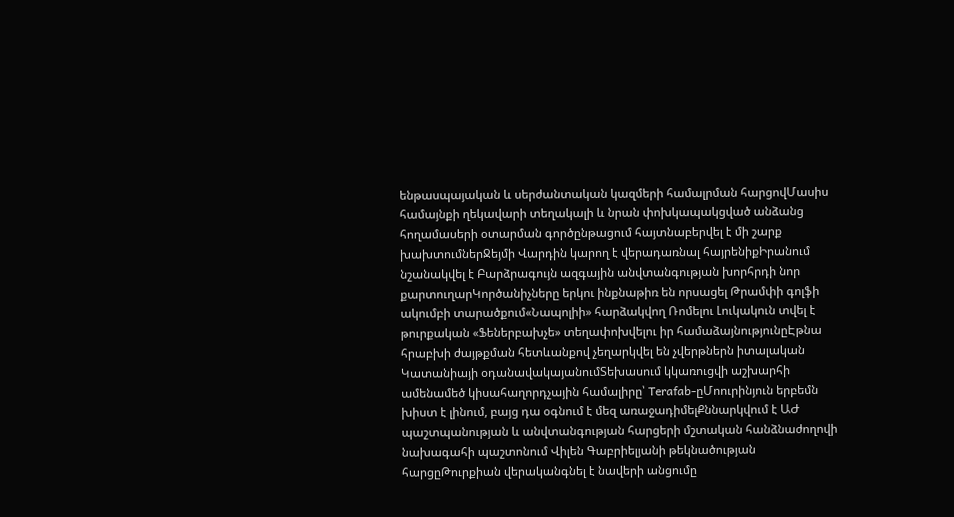ենթասպայական և սերժանտական կազմերի համալրման հարցովՄասիս համայնքի ղեկավարի տեղակալի և նրան փոխկապակցված անձանց հողամասերի օտարման գործընթացում հայտնաբերվել է մի շարք խախտումներՋեյմի Վարդին կարող է վերադառնալ հայրենիքԻրանում նշանակվել է Բարձրագույն ազգային անվտանգության խորհրդի նոր քարտուղարԿործանիչները երկու ինքնաթիռ են որսացել Թրամփի գոլֆի ակումբի տարածքում«Նապոլիի» հարձակվող Ռոմելու Լուկակուն տվել է թուրքական «Ֆեներբախչե» տեղափոխվելու իր համաձայնությունըԷթնա հրաբխի ժայթքման հետևանքով չեղարկվել են չվերթներն իտալական Կատանիայի օդանավակայանումՏեխասում կկառուցվի աշխարհի ամենամեծ կիսահաղորդչային համալիրը՝ Terafab-ըՄոուրինյուն երբեմն խիստ է լինում, բայց դա օգնում է մեզ առաջադիմելՔննարկվում է ԱԺ պաշտպանության և անվտանգության հարցերի մշտական հանձնաժողովի նախագահի պաշտոնում Վիլեն Գաբրիելյանի թեկնածության հարցըԹուրքիան վերականգնել է նավերի անցումը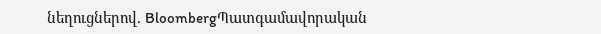նեղուցներով. BloombergՊատգամավորական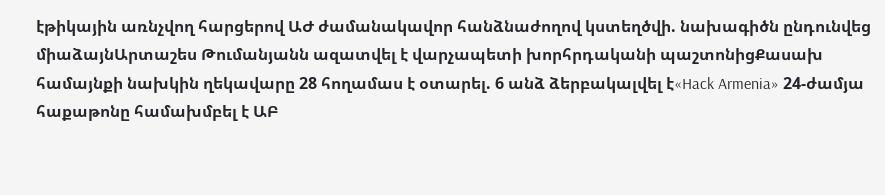էթիկային առնչվող հարցերով ԱԺ ժամանակավոր հանձնաժողով կստեղծվի. նախագիծն ընդունվեց միաձայնԱրտաշես Թումանյանն ազատվել է վարչապետի խորհրդականի պաշտոնիցՔասախ համայնքի նախկին ղեկավարը 28 հողամաս է օտարել. 6 անձ ձերբակալվել է«Hack Armenia» 24-ժամյա հաքաթոնը համախմբել է ԱԲ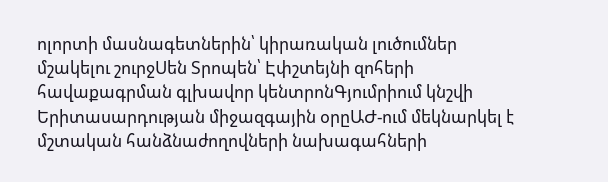ոլորտի մասնագետներին՝ կիրառական լուծումներ մշակելու շուրջՍեն Տրոպեն՝ Էփշտեյնի զոհերի հավաքագրման գլխավոր կենտրոնԳյումրիում կնշվի Երիտասարդության միջազգային օրըԱԺ-ում մեկնարկել է մշտական հանձնաժողովների նախագահների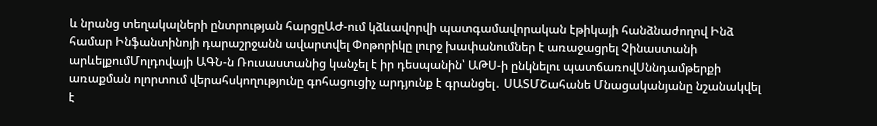և նրանց տեղակալների ընտրության հարցըԱԺ-ում կձևավորվի պատգամավորական էթիկայի հանձնաժողով Ինձ համար Ինֆանտինոյի դարաշրջանն ավարտվել Փոթորիկը լուրջ խափանումներ է առաջացրել Չինաստանի արևելքումՄոլդովայի ԱԳՆ-ն Ռուսաստանից կանչել է իր դեսպանին՝ ԱԹՍ-ի ընկնելու պատճառովՍննդամթերքի առաքման ոլորտում վերահսկողությունը գոհացուցիչ արդյունք է գրանցել․ ՍԱՏՄՇահանե Մնացականյանը նշանակվել է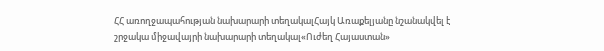ՀՀ առողջապահության նախարարի տեղակալՀայկ Առաքելյանը նշանակվել է շրջակա միջավայրի նախարարի տեղակալ«Ուժեղ Հայաստան»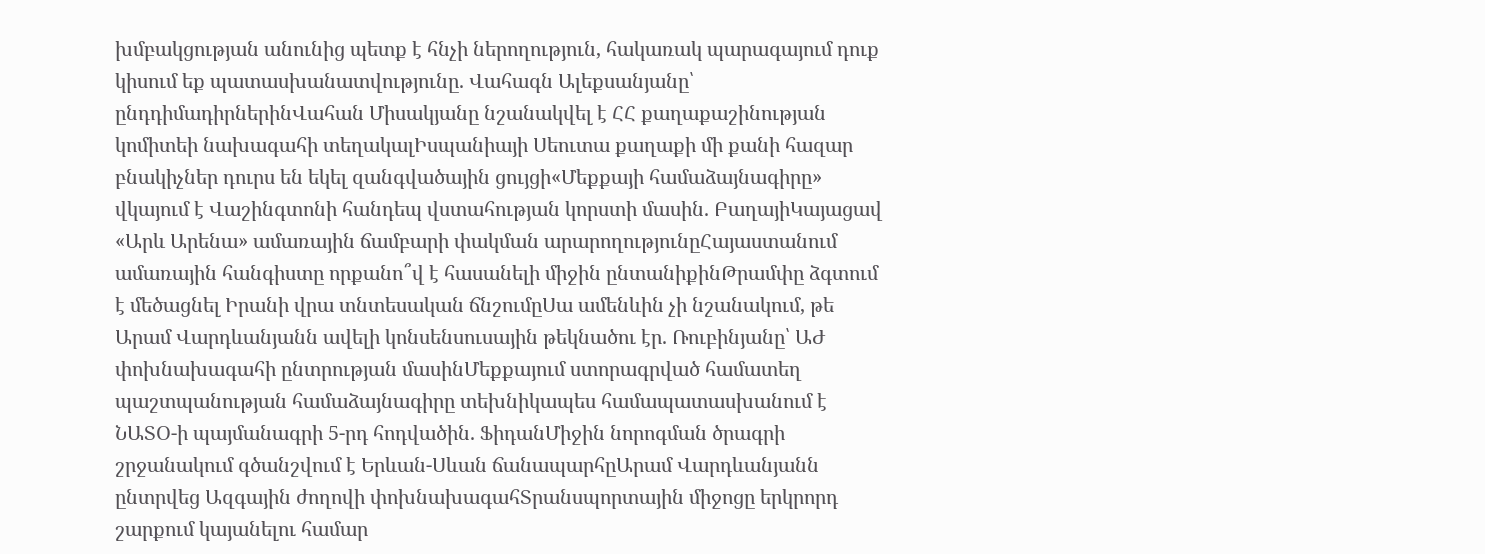խմբակցության անունից պետք է հնչի ներողություն, հակառակ պարագայում դուք կիսում եք պատասխանատվությունը. Վահագն Ալեքսանյանը՝ ընդդիմադիրներինՎահան Միսակյանը նշանակվել է ՀՀ քաղաքաշինության կոմիտեի նախագահի տեղակալԻսպանիայի Սեուտա քաղաքի մի քանի հազար բնակիչներ դուրս են եկել զանգվածային ցույցի«Մեքքայի համաձայնագիրը» վկայում է Վաշինգտոնի հանդեպ վստահության կորստի մասին. ԲաղայիԿայացավ «Արև Արենա» ամառային ճամբարի փակման արարողությունըՀայաստանում ամառային հանգիստը որքանո՞վ է հասանելի միջին ընտանիքինԹրամփը ձգտում է մեծացնել Իրանի վրա տնտեսական ճնշումըՍա ամենևին չի նշանակում, թե Արամ Վարդևանյանն ավելի կոնսենսուսային թեկնածու էր. Ռուբինյանը՝ ԱԺ փոխնախագահի ընտրության մասինՄեքքայում ստորագրված համատեղ պաշտպանության համաձայնագիրը տեխնիկապես համապատասխանում է ՆԱՏՕ-ի պայմանագրի 5-րդ հոդվածին. ՖիդանՄիջին նորոգման ծրագրի շրջանակում գծանշվում է Երևան-Սևան ճանապարհըԱրամ Վարդևանյանն ընտրվեց Ազգային ժողովի փոխնախագահՏրանսպորտային միջոցը երկրորդ շարքում կայանելու համար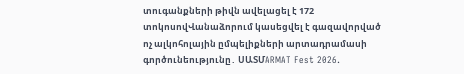տուգանքների թիվն ավելացել է 172 տոկոսովՎանաձորում կասեցվել է գազավորված ոչ ալկոհոլային ըմպելիքների արտադրամասի գործունեությունը․ ՍԱՏՄARMAT Fest 2026.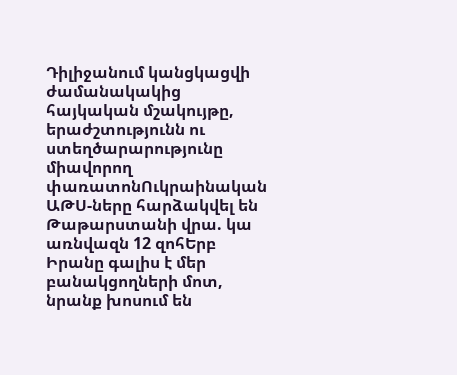Դիլիջանում կանցկացվի ժամանակակից հայկական մշակույթը, երաժշտությունն ու ստեղծարարությունը միավորող փառատոնՈւկրաինական ԱԹՍ-ները հարձակվել են Թաթարստանի վրա. կա առնվազն 12 զոհԵրբ Իրանը գալիս է մեր բանակցողների մոտ, նրանք խոսում են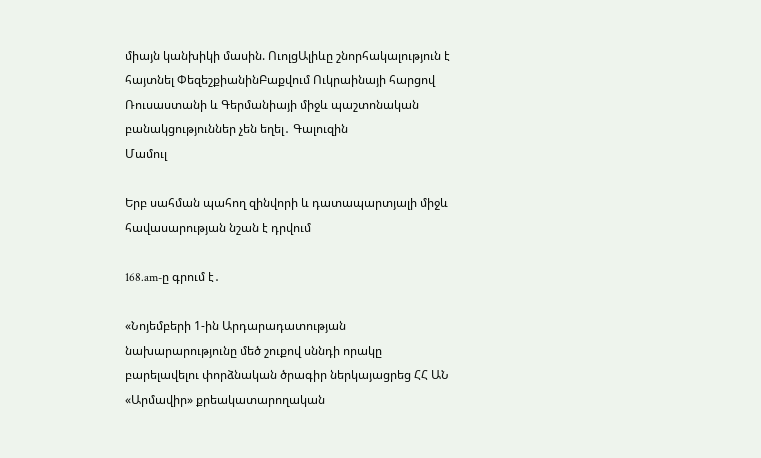միայն կանխիկի մասին. ՈւոլցԱլիևը շնորհակալություն է հայտնել ՓեզեշքիանինԲաքվում Ուկրաինայի հարցով Ռուսաստանի և Գերմանիայի միջև պաշտոնական բանակցություններ չեն եղել․ Գալուզին
Մամուլ

Երբ սահման պահող զինվորի և դատապարտյալի միջև հավասարության նշան է դրվում

168.am-ը գրում է․

«Նոյեմբերի 1-ին Արդարադատության նախարարությունը մեծ շուքով սննդի որակը բարելավելու փորձնական ծրագիր ներկայացրեց ՀՀ ԱՆ «Արմավիր» քրեակատարողական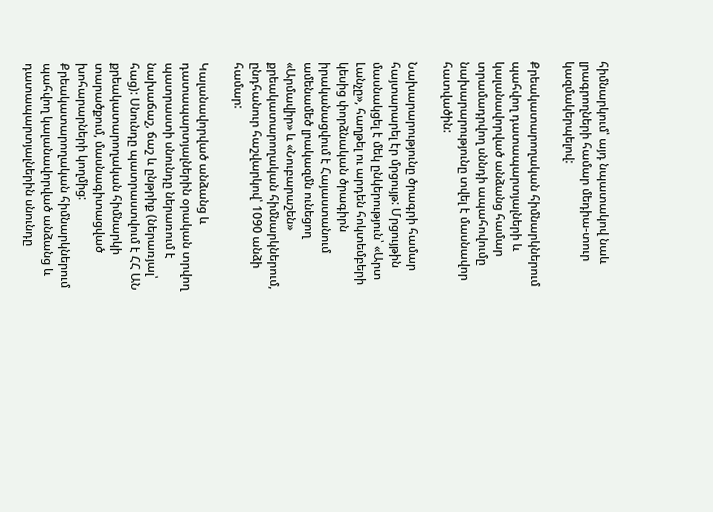հիմնարկում՝ այդ նպատակով նաև լրագրողների համար մեդիա-տուր կազմակերպելով:

Քրեակատարողական հիմնարկներում պահվող դատապարտյալների և կալանավորված անձանց համար տրամադրվող սննդի ապահովումը նախարարությունը տվել է մասնավոր հատվածին:

Նախարարությունը ծրագրի համար հայտարարել էր մրցույթ: Մրցույթին մասնակցել է մեկ ընկերություն՝ «Արտ Լանչը», հաղթել ու արդեն հոկտեմբերի կեսից փորձնական ծրագիրն իրականացվում է Հայաստանում ամենամեծ լրակազմն ունեցող «Արմավիր» և «Նուբարաշեն» քրեակատարողական հիմնարկներում, ընդհանուր հաշվարկով՝ 1090 անձի համար:

Կալանավորված անձանց և դատապարտյալներին օրական տրվող պատրաստի սնունդը ներառում է նախաճաշ, ճաշ և ընթրիք (ներառյալ՝ հաց): Սնունդը պատրաստվում է ՀՀ ԱՆ քրեակատարողական հիմնարկի տարածքում, մասնագիտացված խոհարարների կողմից: Քրեակատարողական հիմնարկներում պահվող կալանավորված անձանց և դատապարտյալներին սնունդը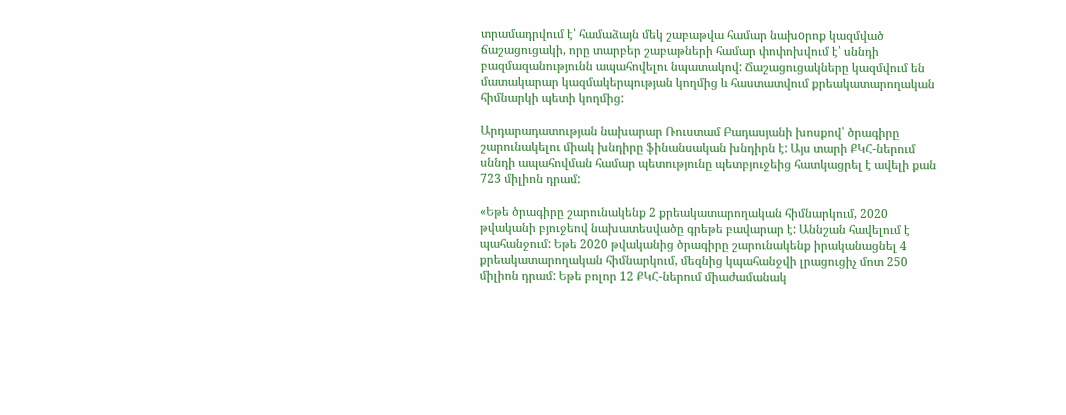տրամադրվում է՝ համաձայն մեկ շաբաթվա համար նախoրոք կազմված ճաշացուցակի, որը տարբեր շաբաթների համար փոփոխվում է՝ սննդի բազմազանությունն ապահովելու նպատակով: Ճաշացուցակները կազմվում են մատակարար կազմակերպության կողմից և հաստատվում քրեակատարողական հիմնարկի պետի կողմից:

Արդարադատության նախարար Ռուստամ Բադասյանի խոսքով՝ ծրագիրը շարունակելու միակ խնդիրը ֆինանսական խնդիրն է: Այս տարի ՔԿՀ-ներում սննդի ապահովման համար պետությունը պետբյուջեից հատկացրել է ավելի քան 723 միլիոն դրամ:

«Եթե ծրագիրը շարունակենք 2 քրեակատարողական հիմնարկում, 2020 թվականի բյուջեով նախատեսվածը գրեթե բավարար է: Աննշան հավելում է պահանջում: Եթե 2020 թվականից ծրագիրը շարունակենք իրականացնել 4 քրեակատարողական հիմնարկում, մեզնից կպահանջվի լրացուցիչ մոտ 250 միլիոն դրամ: Եթե բոլոր 12 ՔԿՀ-ներում միաժամանակ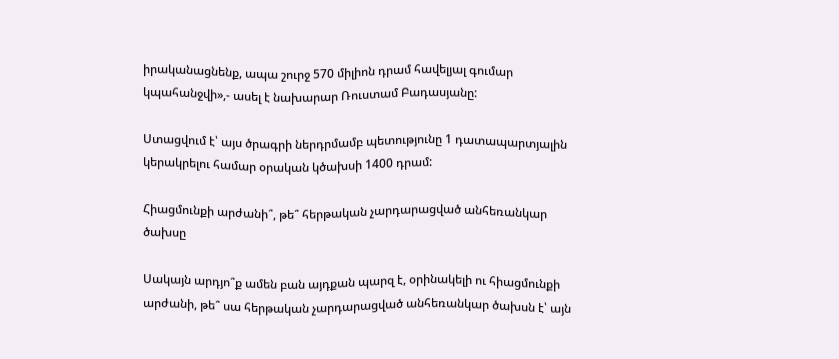իրականացնենք, ապա շուրջ 570 միլիոն դրամ հավելյալ գումար կպահանջվի»,- ասել է նախարար Ռուստամ Բադասյանը:

Ստացվում է՝ այս ծրագրի ներդրմամբ պետությունը 1 դատապարտյալին կերակրելու համար օրական կծախսի 1400 դրամ:

Հիացմունքի արժանի՞, թե՞ հերթական չարդարացված անհեռանկար ծախսը

Սակայն արդյո՞ք ամեն բան այդքան պարզ է, օրինակելի ու հիացմունքի արժանի, թե՞ սա հերթական չարդարացված անհեռանկար ծախսն է՝ այն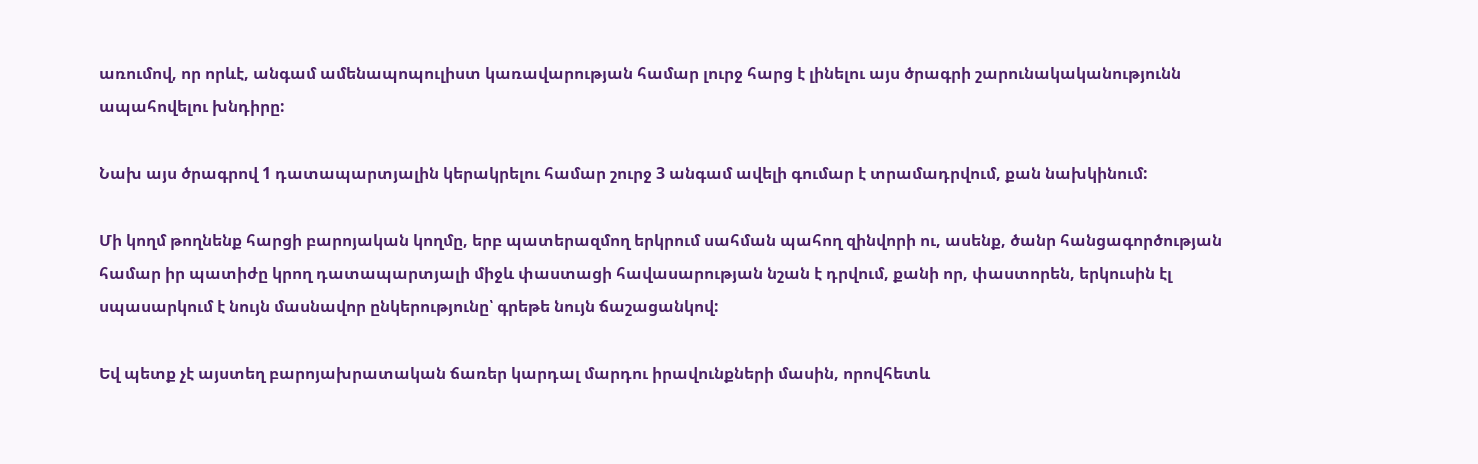առումով, որ որևէ, անգամ ամենապոպուլիստ կառավարության համար լուրջ հարց է լինելու այս ծրագրի շարունակականությունն ապահովելու խնդիրը:

Նախ այս ծրագրով 1 դատապարտյալին կերակրելու համար շուրջ 3 անգամ ավելի գումար է տրամադրվում, քան նախկինում:

Մի կողմ թողնենք հարցի բարոյական կողմը, երբ պատերազմող երկրում սահման պահող զինվորի ու, ասենք, ծանր հանցագործության համար իր պատիժը կրող դատապարտյալի միջև փաստացի հավասարության նշան է դրվում, քանի որ, փաստորեն, երկուսին էլ սպասարկում է նույն մասնավոր ընկերությունը՝ գրեթե նույն ճաշացանկով:

Եվ պետք չէ այստեղ բարոյախրատական ճառեր կարդալ մարդու իրավունքների մասին, որովհետև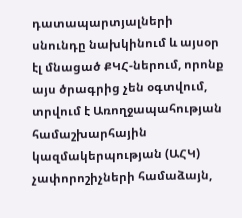դատապարտյալների սնունդը նախկինում և այսօր էլ մնացած ՔԿՀ-ներում, որոնք այս ծրագրից չեն օգտվում, տրվում է Առողջապահության համաշխարհային կազմակերպության (ԱՀԿ) չափորոշիչների համաձայն,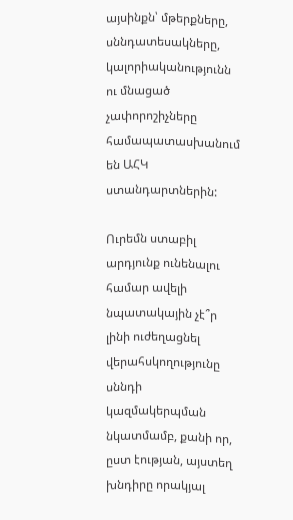այսինքն՝ մթերքները, սննդատեսակները, կալորիականությունն ու մնացած չափորոշիչները համապատասխանում են ԱՀԿ ստանդարտներին:

Ուրեմն ստաբիլ արդյունք ունենալու համար ավելի նպատակային չէ՞ր լինի ուժեղացնել վերահսկողությունը սննդի կազմակերպման նկատմամբ, քանի որ, ըստ էության, այստեղ խնդիրը որակյալ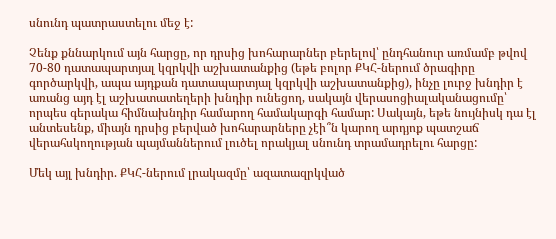սնունդ պատրաստելու մեջ է:

Չենք քննարկում այն հարցը, որ դրսից խոհարարներ բերելով՝ ընդհանուր առմամբ թվով 70-80 դատապարտյալ կզրկվի աշխատանքից (եթե բոլոր ՔԿՀ-ներում ծրագիրը գործարկվի, ապա այդքան դատապարտյալ կզրկվի աշխատանքից), ինչը լուրջ խնդիր է առանց այդ էլ աշխատատեղերի խնդիր ունեցող, սակայն վերասոցիալականացումը՝ որպես գերակա հիմնախնդիր համարող համակարգի համար: Սակայն, եթե նույնիսկ դա էլ անտեսենք, միայն դրսից բերված խոհարարները չէի՞ն կարող արդյոք պատշաճ վերահսկողության պայմաններում լուծել որակյալ սնունդ տրամադրելու հարցը:

Մեկ այլ խնդիր. ՔԿՀ-ներում լրակազմը՝ ազատազրկված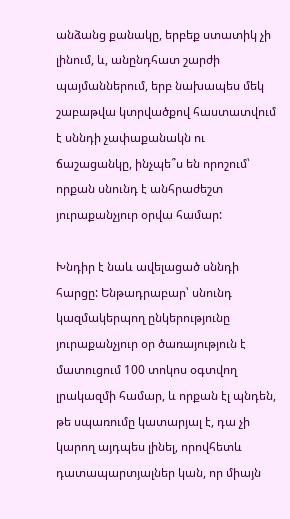անձանց քանակը, երբեք ստատիկ չի լինում, և, անընդհատ շարժի պայմաններում, երբ նախապես մեկ շաբաթվա կտրվածքով հաստատվում է սննդի չափաքանակն ու ճաշացանկը, ինչպե՞ս են որոշում՝ որքան սնունդ է անհրաժեշտ յուրաքանչյուր օրվա համար:

Խնդիր է նաև ավելացած սննդի հարցը: Ենթադրաբար՝ սնունդ կազմակերպող ընկերությունը յուրաքանչյուր օր ծառայություն է մատուցում 100 տոկոս օգտվող լրակազմի համար, և որքան էլ պնդեն, թե սպառումը կատարյալ է, դա չի կարող այդպես լինել, որովհետև դատապարտյալներ կան, որ միայն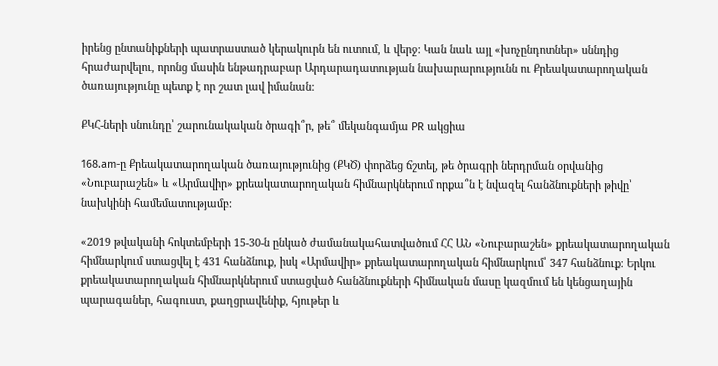իրենց ընտանիքների պատրաստած կերակուրն են ուտում, և վերջ: Կան նաև այլ «խոչընդոտներ» սննդից հրաժարվելու, որոնց մասին ենթադրաբար Արդարադատության նախարարությունն ու Քրեակատարողական ծառայությունը պետք է որ շատ լավ իմանան:

ՔԿՀ-ների սնունդը՝ շարունակական ծրագի՞ր, թե՞ մեկանգամյա PR ակցիա

168.am-ը Քրեակատարողական ծառայությունից (ՔԿԾ) փորձեց ճշտել, թե ծրագրի ներդրման օրվանից «Նուբարաշեն» և «Արմավիր» քրեակատարողական հիմնարկներում որքա՞ն է նվազել հանձնուքների թիվը՝ նախկինի համեմատությամբ:

«2019 թվականի հոկտեմբերի 15-30-ն ընկած ժամանակահատվածում ՀՀ ԱՆ «Նուբարաշեն» քրեակատարողական հիմնարկում ստացվել է 431 հանձնուք, իսկ «Արմավիր» քրեակատարողական հիմնարկում՝ 347 հանձնուք։ Երկու քրեակատարողական հիմնարկներում ստացված հանձնուքների հիմնական մասը կազմում են կենցաղային պարագաներ, հագուստ, քաղցրավենիք, հյութեր և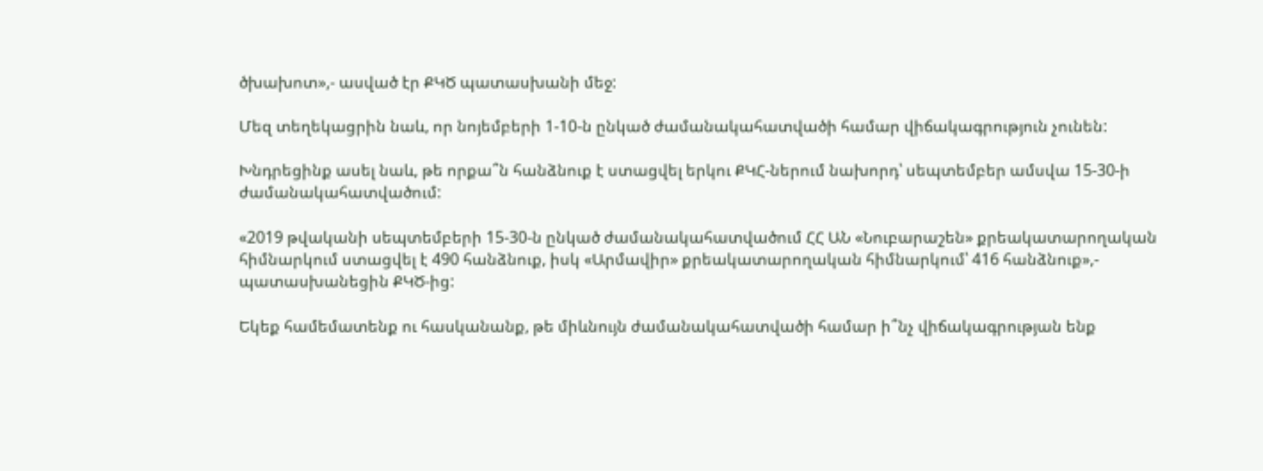ծխախոտ»,- ասված էր ՔԿԾ պատասխանի մեջ:

Մեզ տեղեկացրին նաև, որ նոյեմբերի 1-10-ն ընկած ժամանակահատվածի համար վիճակագրություն չունեն:

Խնդրեցինք ասել նաև, թե որքա՞ն հանձնուք է ստացվել երկու ՔԿՀ-ներում նախորդ՝ սեպտեմբեր ամսվա 15-30-ի ժամանակահատվածում:

«2019 թվականի սեպտեմբերի 15-30-ն ընկած ժամանակահատվածում ՀՀ ԱՆ «Նուբարաշեն» քրեակատարողական հիմնարկում ստացվել է 490 հանձնուք, իսկ «Արմավիր» քրեակատարողական հիմնարկում՝ 416 հանձնուք»,- պատասխանեցին ՔԿԾ-ից:

Եկեք համեմատենք ու հասկանանք, թե միևնույն ժամանակահատվածի համար ի՞նչ վիճակագրության ենք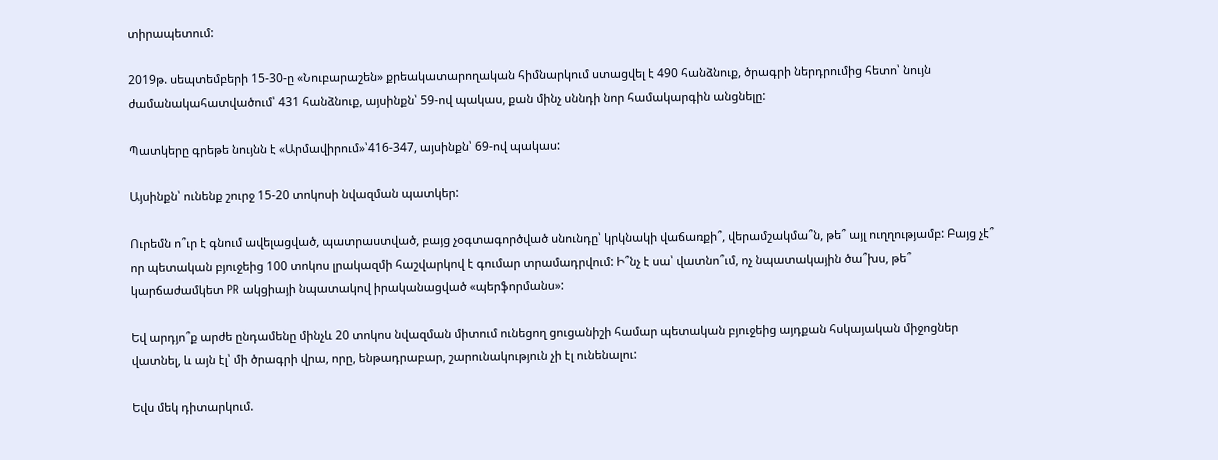տիրապետում:

2019թ. սեպտեմբերի 15-30-ը «Նուբարաշեն» քրեակատարողական հիմնարկում ստացվել է 490 հանձնուք, ծրագրի ներդրումից հետո՝ նույն ժամանակահատվածում՝ 431 հանձնուք, այսինքն՝ 59-ով պակաս, քան մինչ սննդի նոր համակարգին անցնելը:

Պատկերը գրեթե նույնն է «Արմավիրում»՝416-347, այսինքն՝ 69-ով պակաս:

Այսինքն՝ ունենք շուրջ 15-20 տոկոսի նվազման պատկեր:

Ուրեմն ո՞ւր է գնում ավելացված, պատրաստված, բայց չօգտագործված սնունդը՝ կրկնակի վաճառքի՞, վերամշակմա՞ն, թե՞ այլ ուղղությամբ: Բայց չէ՞ որ պետական բյուջեից 100 տոկոս լրակազմի հաշվարկով է գումար տրամադրվում: Ի՞նչ է սա՝ վատնո՞ւմ, ոչ նպատակային ծա՞խս, թե՞ կարճաժամկետ PR ակցիայի նպատակով իրականացված «պերֆորմանս»:

Եվ արդյո՞ք արժե ընդամենը մինչև 20 տոկոս նվազման միտում ունեցող ցուցանիշի համար պետական բյուջեից այդքան հսկայական միջոցներ վատնել, և այն էլ՝ մի ծրագրի վրա, որը, ենթադրաբար, շարունակություն չի էլ ունենալու:

Եվս մեկ դիտարկում.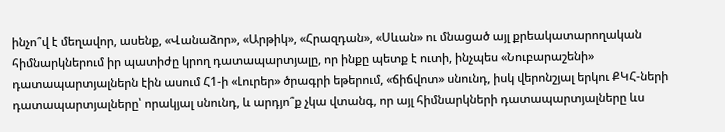ինչո՞վ է մեղավոր, ասենք, «Վանաձոր», «Արթիկ», «Հրազդան», «Սևան» ու մնացած այլ քրեակատարողական հիմնարկներում իր պատիժը կրող դատապարտյալը, որ ինքը պետք է ուտի, ինչպես «Նուբարաշենի» դատապարտյալներն էին ասում Հ1-ի «Լուրեր» ծրագրի եթերում, «ճիճվոտ» սնունդ, իսկ վերոնշյալ երկու ՔԿՀ-ների դատապարտյալները՝ որակյալ սնունդ, և արդյո՞ք չկա վտանգ, որ այլ հիմնարկների դատապարտյալները ևս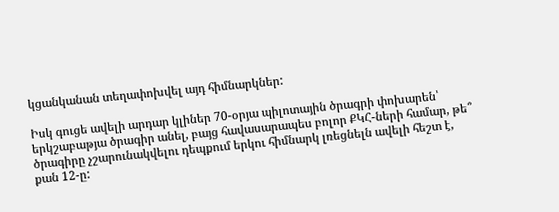կցանկանան տեղափոխվել այդ հիմնարկներ:

Իսկ գուցե ավելի արդար կլիներ 70-օրյա պիլոտային ծրագրի փոխարեն՝ երկշաբաթյա ծրագիր անել, բայց հավասարապես բոլոր ՔԿՀ-ների համար, թե՞ ծրագիրը չշարունակվելու դեպքում երկու հիմնարկ լռեցնելն ավելի հեշտ է, քան 12-ը: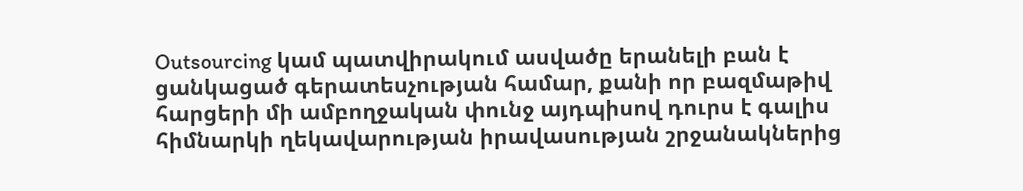Outsourcing կամ պատվիրակում ասվածը երանելի բան է ցանկացած գերատեսչության համար, քանի որ բազմաթիվ հարցերի մի ամբողջական փունջ այդպիսով դուրս է գալիս հիմնարկի ղեկավարության իրավասության շրջանակներից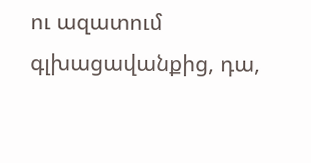ու ազատում գլխացավանքից, դա,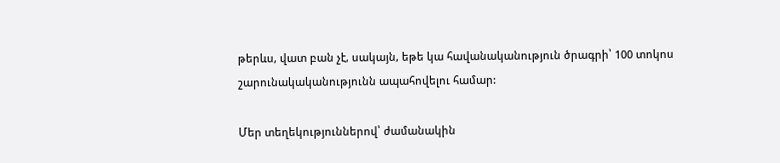թերևս, վատ բան չէ, սակայն, եթե կա հավանականություն ծրագրի՝ 100 տոկոս շարունակականությունն ապահովելու համար:

Մեր տեղեկություններով՝ ժամանակին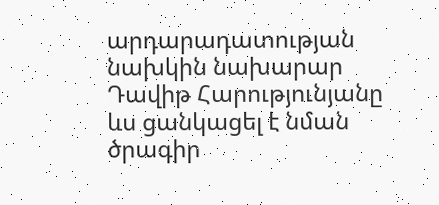արդարադատության նախկին նախարար Դավիթ Հարությունյանը ևս ցանկացել է նման ծրագիր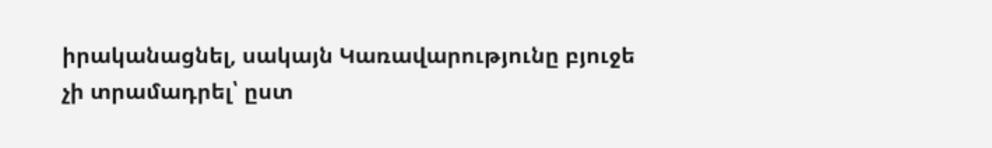իրականացնել, սակայն Կառավարությունը բյուջե չի տրամադրել՝ ըստ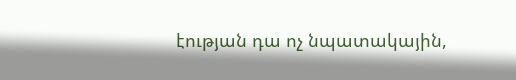էության դա ոչ նպատակային,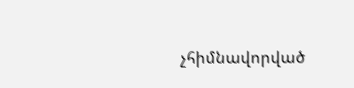չհիմնավորված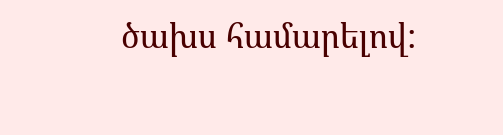ծախս համարելով: